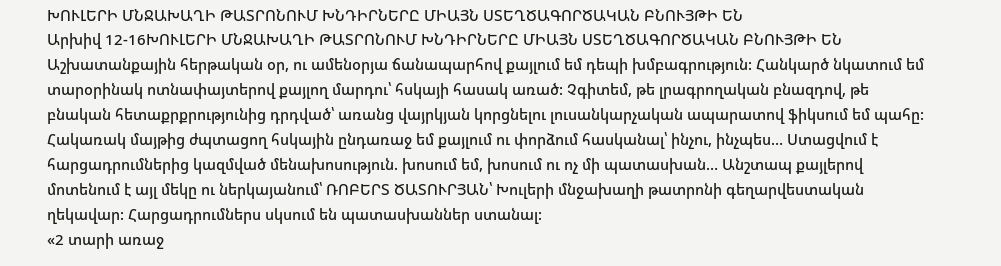ԽՈՒԼԵՐԻ ՄՆՋԱԽԱՂԻ ԹԱՏՐՈՆՈՒՄ ԽՆԴԻՐՆԵՐԸ ՄԻԱՅՆ ՍՏԵՂԾԱԳՈՐԾԱԿԱՆ ԲՆՈՒՅԹԻ ԵՆ
Արխիվ 12-16ԽՈՒԼԵՐԻ ՄՆՋԱԽԱՂԻ ԹԱՏՐՈՆՈՒՄ ԽՆԴԻՐՆԵՐԸ ՄԻԱՅՆ ՍՏԵՂԾԱԳՈՐԾԱԿԱՆ ԲՆՈՒՅԹԻ ԵՆ
Աշխատանքային հերթական օր, ու ամենօրյա ճանապարհով քայլում եմ դեպի խմբագրություն: Հանկարծ նկատում եմ տարօրինակ ոտնափայտերով քայլող մարդու՝ հսկայի հասակ առած: Չգիտեմ, թե լրագրողական բնազդով, թե բնական հետաքրքրությունից դրդված՝ առանց վայրկյան կորցնելու լուսանկարչական ապարատով ֆիկսում եմ պահը: Հակառակ մայթից ժպտացող հսկային ընդառաջ եմ քայլում ու փորձում հասկանալ՝ ինչու, ինչպես… Ստացվում է հարցադրումներից կազմված մենախոսություն. խոսում եմ, խոսում ու ոչ մի պատասխան… Անշտապ քայլերով մոտենում է այլ մեկը ու ներկայանում՝ ՌՈԲԵՐՏ ԾԱՏՈՒՐՅԱՆ՝ Խուլերի մնջախաղի թատրոնի գեղարվեստական ղեկավար: Հարցադրումներս սկսում են պատասխաններ ստանալ:
«2 տարի առաջ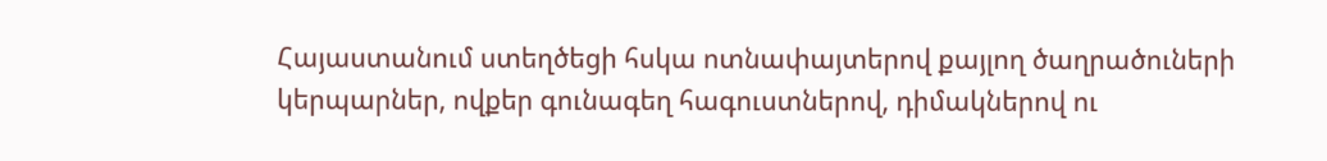Հայաստանում ստեղծեցի հսկա ոտնափայտերով քայլող ծաղրածուների կերպարներ, ովքեր գունագեղ հագուստներով, դիմակներով ու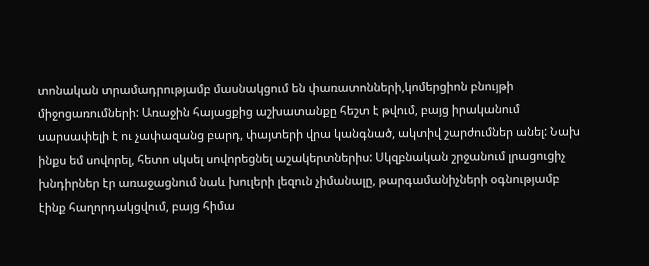տոնական տրամադրությամբ մասնակցում են փառատոնների,կոմերցիոն բնույթի միջոցառումների: Առաջին հայացքից աշխատանքը հեշտ է թվում, բայց իրականում սարսափելի է ու չափազանց բարդ, փայտերի վրա կանգնած, ակտիվ շարժումներ անել: Նախ ինքս եմ սովորել, հետո սկսել սովորեցնել աշակերտներիս: Սկզբնական շրջանում լրացուցիչ խնդիրներ էր առաջացնում նաև խուլերի լեզուն չիմանալը, թարգամանիչների օգնությամբ էինք հաղորդակցվում, բայց հիմա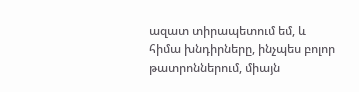ազատ տիրապետում եմ, և հիմա խնդիրները, ինչպես բոլոր թատրոններում, միայն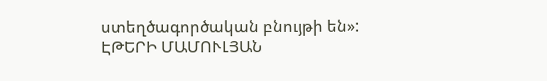ստեղծագործական բնույթի են»:
ԷԹԵՐԻ ՄԱՄՈՒԼՅԱՆ